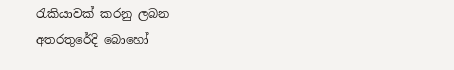රැකියාවක් කරනු ලබන අතරතුරේදි බොහෝ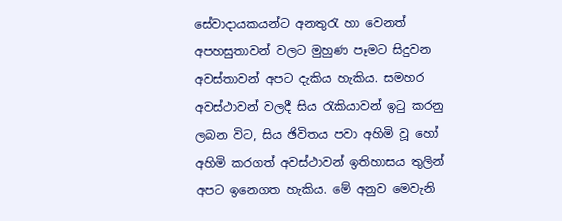සේවාදායකයන්ට අනතුරැ හා වෙනත් අපහසුතාවන් වලට මුහුණ පෑමට සිදුවන අවස්තාවන් අපට දැකිය හැකිය. සමහර අවස්ථාවන් වලදී සිය රැකියාවන් ඉටු කරනු ලබන විට, සිය ඡිවිතය පවා අහිමි වූ හෝ අහිමි කරගත් අවස්ථාවන් ඉතිහාසය තුලින් අපට ඉනෙගත හැකිය. මේ අනුව ‍මෙවැනි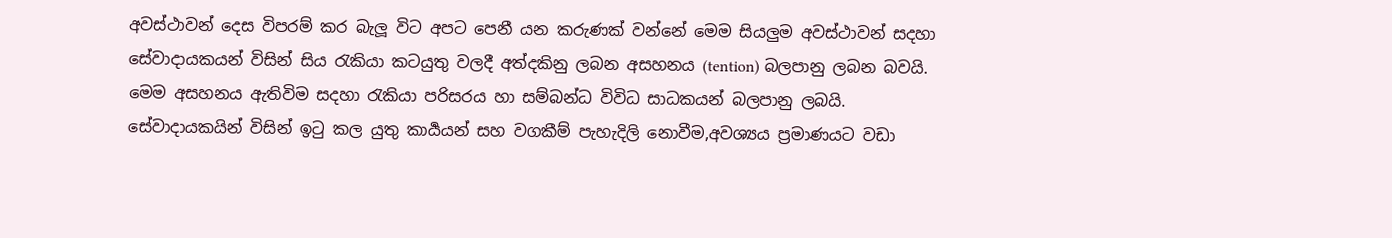අවස්ථාවන් දෙස විපරම් කර බැලූ විට අපට පෙනී යන කරුණක් වන්නේ මෙම සියලුම අවස්ථාවන් සදහා සේවාදායකයන් විසින් සිය රැකියා කටයුතු වලදී අත්දකිනු ලබන අසහනය (tention) බලපානු ලබන බවයි. මෙම අසහනය ඇතිවිම සදහා රැකියා පරිසරය හා සම්බන්ධ විවිධ සාධකයන් බලපානු ලබයි. සේවාදායකයින් විසින් ඉටු කල යුතු කාර්‍යයන් සහ වගකීම් පැහැදිලි නොවීම,අවශ්‍යය ප්‍රමාණයට වඩා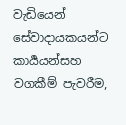වැඩියෙන් සේවාදායකයන්ට කාර්‍යයන්සහ වගකීම් පැවරීම,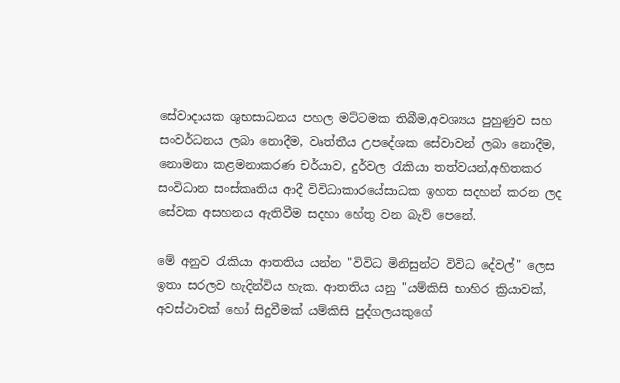සේවාදායක ශුභසාධනය පහල මට්ටමක තිබීම,අවශ්‍යය පුහුණුව සහ සංවර්ධනය ලබා නොදීම, වෘත්තීය උපදේශක සේවාවන් ලබා නොදීම, නොමනා කළමනාකරණ චර්යාව, දුර්වල රැකියා තත්වයන්,අහිතකර සංවිධාන සංස්කෘතිය ආදී විවිධාකාරයේසාධක ඉහත සදහන් කරන ලද සේවක අසහනය ඇතිවීම සදහා හේතු වන බැව් පෙනේ.

මේ අනුව රැකියා ආතතිය යන්න "විවිධ මිනිසුන්ට විවිධ දේවල්" ලෙස ඉතා සරලව හැදින්විය හැක. ආතතිය යනු "යම්කිසි භාහිර ක්‍රියාවක්, අවස්ථාවක් ‍හෝ සිදුවීමක් යම්කිසි පුද්ගලයකුගේ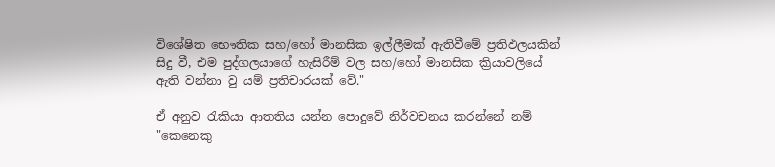විශේෂිත භෞතික සහ/හෝ මානසික ඉල්ලීමක් ඇතිවීමේ ප්‍රතිඵලයකින් සිදු වී, එම පුද්ගලයාගේ හැසිරීම් වල සහ/හෝ මානසික ක්‍රියාවලියේ ඇති වන්නා වු යම් ප්‍රතිචාරයක් වේ."

ඒ අනුව රැකියා ආතතිය යන්න පොදුවේ නිර්වචනය කරන්නේ නම් "කෙනෙකු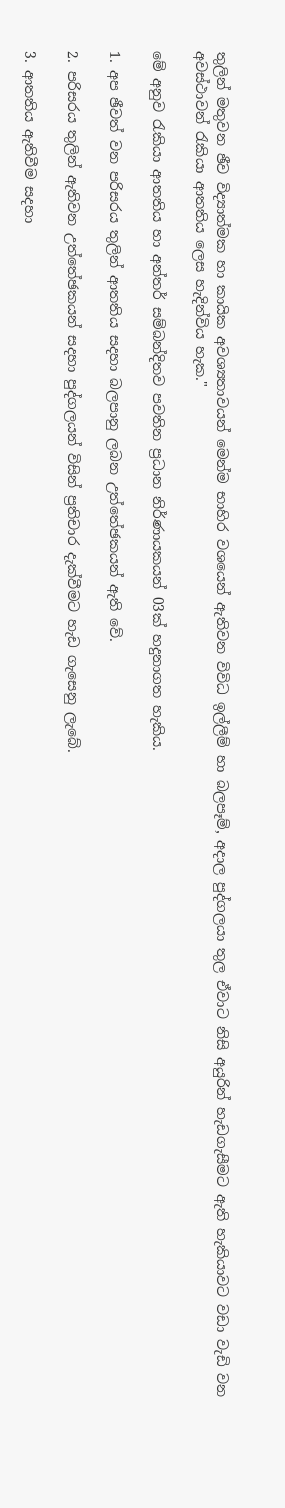තුලින් මතුවන ඡීව විද්‍යාත්මක හා කායික අවශ්‍යතාවයන් මෙන්ම භාහිර වශයෙන් ඇතිවන විවිධ ඉල්ලීම් හා බලපෑම්, අදාල පුද්ගලයා තුල ඒවාට නිසි අයුරින් හැඩගැසීමට ඇති හැකියාවට වඩා වැඩි වන අවස්ථාවන් රැකියා ආතතිය ලෙස හැදින්විය හැක."

මේ අනුව රැකියා ආතතිය හා අන්තර් සම්බන්දිතව පවතින ප්‍රධාන නිර්ණායකයන් 03ක් හදුනාගත හැකිය.

1. අප ඡීවත් වන පරිසරය තුලින් ආතතිය සදහා බලපානු ලබන උත්තේඡකයන් ඇති වේ.

2. පරිසරය තුලින් ඇතිවන උත්තේඡකයන් සදහා පුද්ගලයන් විසින් ප්‍රතිචාර දැක්වීමට හැඩ ගැසෙනු ලැබේ.

3. ආතතිය ඇතිවීම සදහා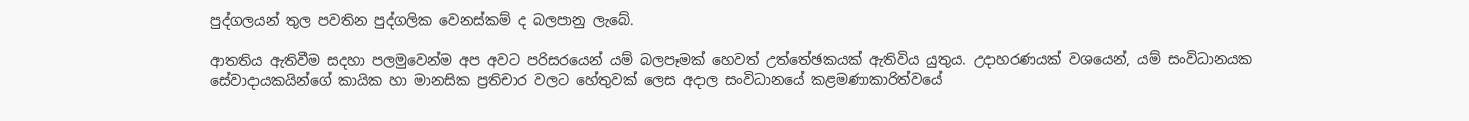පුද්ගලයන් තුල පවතින පුද්ගලික වෙනස්කම් ද බලපානු ලැබේ.

ආතතිය ඇතිවීම සදහා පලමුවෙන්ම අප අවට පරිසරයෙන් යම් බලපෑමක් ‍හෙවත් උත්තේඡකයක් ඇතිවිය යුතුය. උදාහරණයක් වශයෙන්, යම් සංවිධානයක සේවාදායකයින්ගේ කායික හා මානසික ප්‍රතිචාර වලට හේතුවක් ලෙස අදාල සංවිධානයේ කළමණාකාරිත්වයේ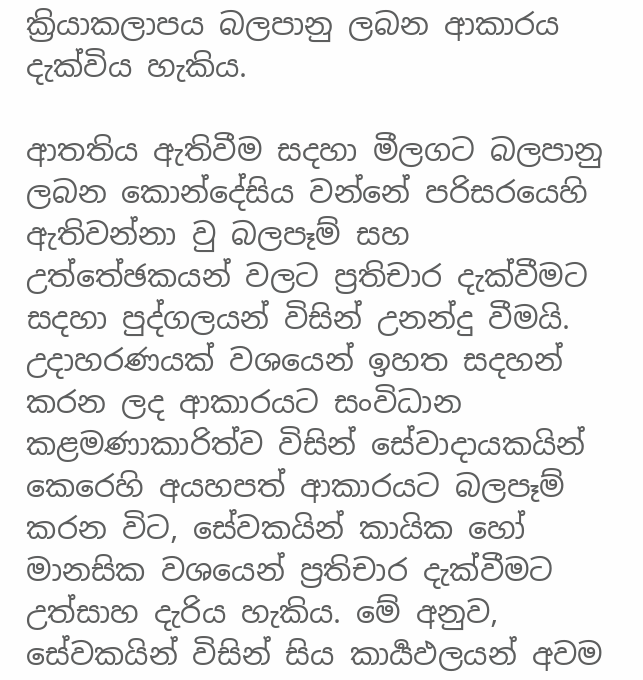ක්‍රියාකලාපය බලපානු ලබන ආකාරය දැක්විය හැකිය.

ආතතිය ඇතිවීම සදහා මීලගට බලපානු ලබන කොන්දේසිය වන්නේ පරිසරයෙහි ඇතිවන්නා වු බලපෑම් සහ උත්තේඡකයන් වලට ප්‍රතිචාර දැක්වීමට සදහා පුද්ගලයන් විසින් උනන්දු වීමයි. උදාහරණයක් වශයෙන් ඉහත සදහන් කරන ලද ආකාරයට සංවිධාන කළමණාකාරිත්ව විසින් සේවාදායකයින් කෙරෙහි අයහපත් ආකාරයට බලපෑම් කරන විට, සේවකයින් කායික ‍හෝ මානසික වශයෙන් ප්‍රතිචාර දැක්වීමට උත්සාහ දැරිය හැකිය. මේ අනුව, සේවකයින් විසින් සිය කාර්‍යඵලයන් අවම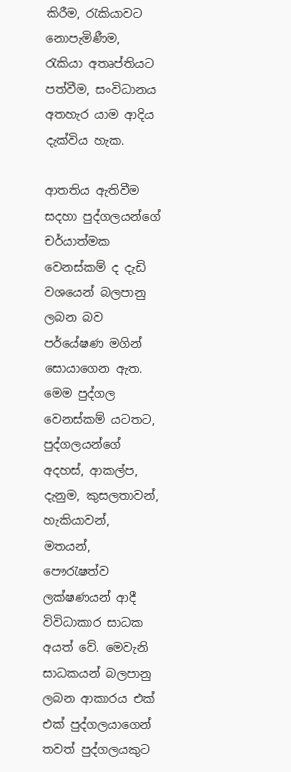කිරීම, රැකියාවට නොපැමිණීම, රැකියා අතෘප්තියට පත්වීම, සංවිධානය අතහැර යාම ආදිය දැක්විය හැක.

ආතතිය ඇතිවීම සදහා පුද්ගලයන්ගේ චර්යාත්මක වෙනස්කම් ද දැඩි වශයෙන් බලපානු ලබන බව පර්යේෂණ මගින් සොයාගෙන ඇත. මෙම පුද්ගල වෙනස්කම් යටතට, පුද්ගලයන්ගේ අදහස්, ආකල්ප, දැනුම, කුසලතාවන්, හැකියාවන්, මතයන්, පෞරැෂත්ව ලක්ෂණයන් ආදී විවිධාකාර සාධක අයත් වේ. මෙවැනි සාධකයන් බලපානු ලබන ආකාරය එක් එක් පුද්ගලයාගෙන් තවත් පුද්ගලයකුට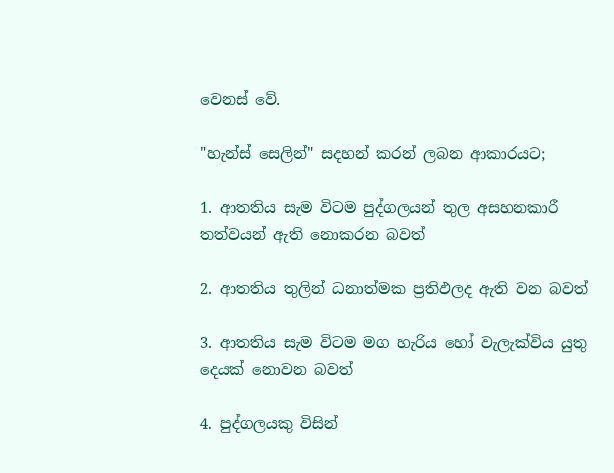වෙනස් වේ.

"හැන්ස් සෙලින්" සදහන් කරන් ලබන ආකාරයට;

1. ආතතිය සැම විටම පුද්ගලයන් තුල අසහනකාරී තත්වයන් ඇති නොකරන බවත්

2. ආතතිය තුලින් ධනාත්මක ප්‍රතිඵලද ඇති වන බවත්

3. ආතතිය සැම විටම මග හැරිය හෝ වැලැක්විය යුතු දෙයක් නොවන බවත්

4. පුද්ගලයකු විසින්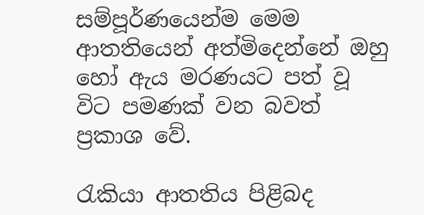සම්පූර්ණයෙන්ම මෙම ආතතියෙන් අත්මිදෙන්නේ ඔහු හෝ ඇය මරණයට පත් වූ විට පමණක් වන බවත් ප්‍රකාශ වේ.

රැකියා ආතතිය පිළිබද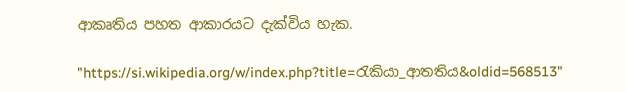ආකෘතිය පහත ආකාරයට දැක්විය හැක.

"https://si.wikipedia.org/w/index.php?title=රැකියා_ආතතිය&oldid=568513"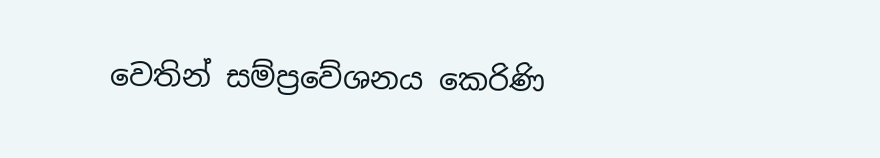වෙතින් සම්ප්‍රවේශනය කෙරිණි